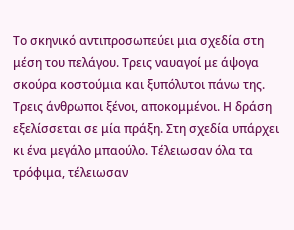Το σκηνικό αντιπροσωπεύει μια σχεδία στη μέση του πελάγου. Τρεις ναυαγοί με άψογα σκούρα κοστούμια και ξυπόλυτοι πάνω της. Τρεις άνθρωποι ξένοι, αποκομμένοι. Η δράση εξελίσσεται σε μία πράξη. Στη σχεδία υπάρχει κι ένα μεγάλο μπαούλο. Τέλειωσαν όλα τα τρόφιμα, τέλειωσαν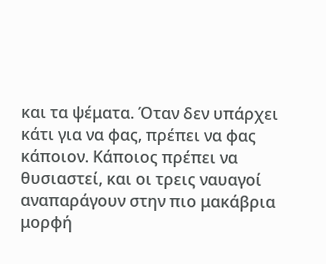και τα ψέματα. Όταν δεν υπάρχει κάτι για να φας, πρέπει να φας κάποιον. Κάποιος πρέπει να θυσιαστεί, και οι τρεις ναυαγοί αναπαράγουν στην πιο μακάβρια μορφή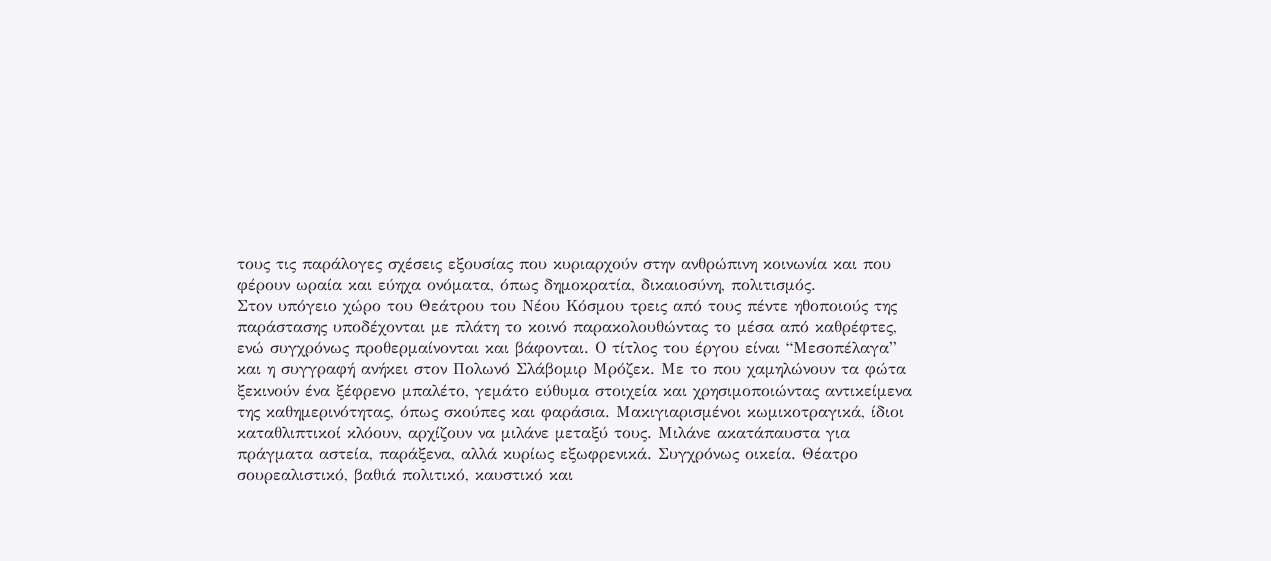τους τις παράλογες σχέσεις εξουσίας που κυριαρχούν στην ανθρώπινη κοινωνία και που φέρουν ωραία και εύηχα ονόματα, όπως δημοκρατία, δικαιοσύνη, πολιτισμός.
Στον υπόγειο χώρο του Θεάτρου του Νέου Κόσμου τρεις από τους πέντε ηθοποιούς της παράστασης υποδέχονται με πλάτη το κοινό παρακολουθώντας το μέσα από καθρέφτες, ενώ συγχρόνως προθερμαίνονται και βάφονται. Ο τίτλος του έργου είναι “Μεσοπέλαγα” και η συγγραφή ανήκει στον Πολωνό Σλάβομιρ Μρόζεκ. Με το που χαμηλώνουν τα φώτα ξεκινούν ένα ξέφρενο μπαλέτο, γεμάτο εύθυμα στοιχεία και χρησιμοποιώντας αντικείμενα της καθημερινότητας, όπως σκούπες και φαράσια. Mακιγιαρισμένοι κωμικοτραγικά, ίδιοι καταθλιπτικοί κλόουν, αρχίζουν να μιλάνε μεταξύ τους. Μιλάνε ακατάπαυστα για πράγματα αστεία, παράξενα, αλλά κυρίως εξωφρενικά. Συγχρόνως οικεία. Θέατρο σουρεαλιστικό, βαθιά πολιτικό, καυστικό και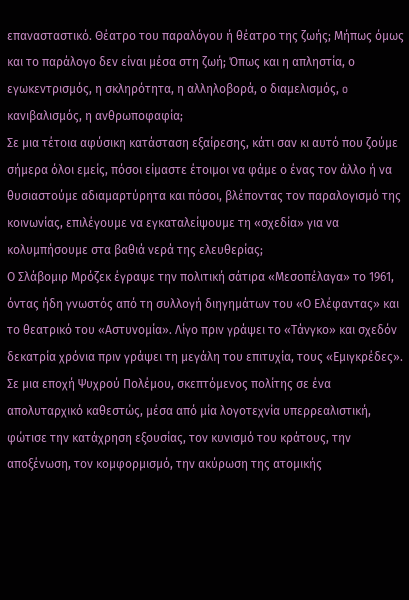επανασταστικό. Θέατρο του παραλόγου ή θέατρο της ζωής; Μήπως όμως και το παράλογο δεν είναι μέσα στη ζωή; Όπως και η απληστία, ο εγωκεντρισμός, η σκληρότητα, η αλληλοβορά, ο διαμελισμός, o κανιβαλισμός, η ανθρωποφαφία;
Σε μια τέτοια αφύσικη κατάσταση εξαίρεσης, κάτι σαν κι αυτό που ζούμε σήμερα όλοι εμείς, πόσοι είμαστε έτοιμοι να φάμε ο ένας τον άλλο ή να θυσιαστούμε αδιαμαρτύρητα και πόσοι, βλέποντας τον παραλογισμό της κοινωνίας, επιλέγουμε να εγκαταλείψουμε τη «σχεδία» για να κολυμπήσουμε στα βαθιά νερά της ελευθερίας;
Ο Σλάβομιρ Μρόζεκ έγραψε την πολιτική σάτιρα «Μεσοπέλαγα» το 1961, όντας ήδη γνωστός από τη συλλογή διηγημάτων του «Ο Ελέφαντας» και το θεατρικό του «Αστυνομία». Λίγο πριν γράψει το «Τάνγκο» και σχεδόν δεκατρία χρόνια πριν γράψει τη μεγάλη του επιτυχία, τους «Εμιγκρέδες». Σε μια εποχή Ψυχρού Πολέμου, σκεπτόμενος πολίτης σε ένα απολυταρχικό καθεστώς, μέσα από μία λογοτεχνία υπερρεαλιστική, φώτισε την κατάχρηση εξουσίας, τον κυνισμό του κράτους, την αποξένωση, τον κομφορμισμό, την ακύρωση της ατομικής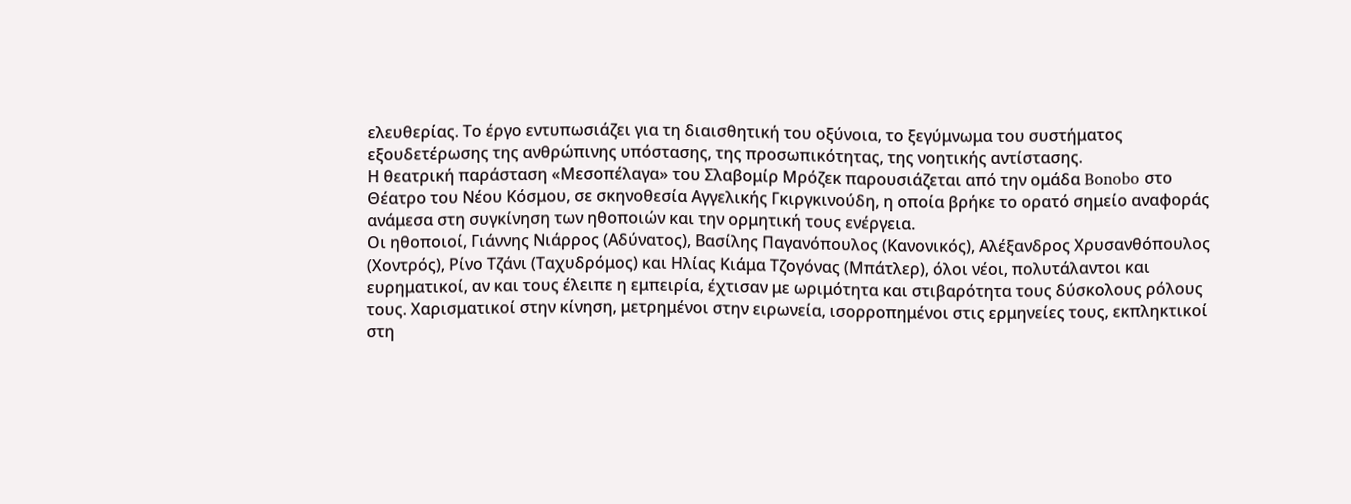ελευθερίας. Το έργο εντυπωσιάζει για τη διαισθητική του οξύνοια, το ξεγύμνωμα του συστήματος εξουδετέρωσης της ανθρώπινης υπόστασης, της προσωπικότητας, της νοητικής αντίστασης.
Η θεατρική παράσταση «Μεσοπέλαγα» του Σλαβομίρ Μρόζεκ παρουσιάζεται από την ομάδα Bonobo στο Θέατρο του Νέου Κόσμου, σε σκηνοθεσία Αγγελικής Γκιργκινούδη, η οποία βρήκε το ορατό σημείο αναφοράς ανάμεσα στη συγκίνηση των ηθοποιών και την ορμητική τους ενέργεια.
Οι ηθοποιοί, Γιάννης Νιάρρος (Αδύνατος), Βασίλης Παγανόπουλος (Κανονικός), Αλέξανδρος Χρυσανθόπουλος (Χοντρός), Ρίνο Τζάνι (Ταχυδρόμος) και Ηλίας Κιάμα Τζογόνας (Μπάτλερ), όλοι νέοι, πολυτάλαντοι και ευρηματικοί, αν και τους έλειπε η εμπειρία, έχτισαν με ωριμότητα και στιβαρότητα τους δύσκολους ρόλους τους. Χαρισματικοί στην κίνηση, μετρημένοι στην ειρωνεία, ισορροπημένοι στις ερμηνείες τους, εκπληκτικοί στη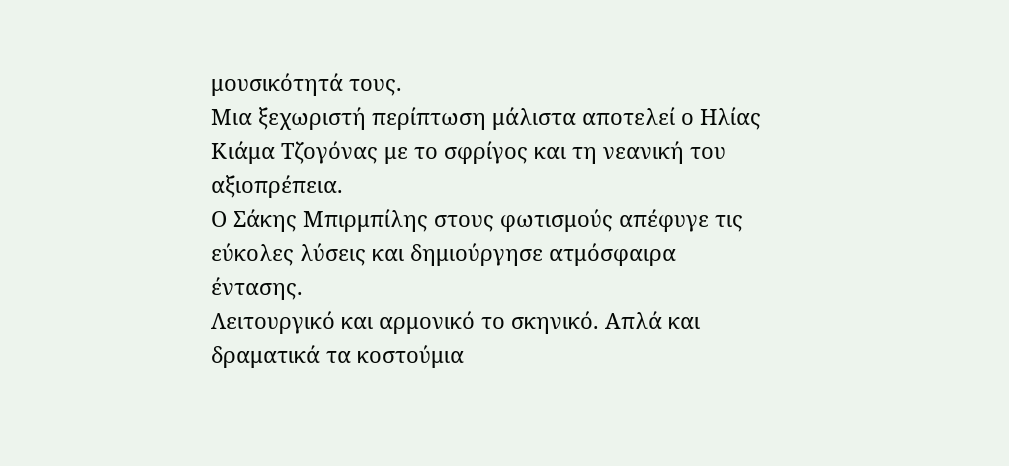μουσικότητά τους.
Μια ξεχωριστή περίπτωση μάλιστα αποτελεί ο Ηλίας Κιάμα Τζογόνας με το σφρίγος και τη νεανική του αξιοπρέπεια.
Ο Σάκης Μπιρμπίλης στους φωτισμούς απέφυγε τις εύκολες λύσεις και δημιούργησε ατμόσφαιρα έντασης.
Λειτουργικό και αρμονικό το σκηνικό. Απλά και δραματικά τα κοστούμια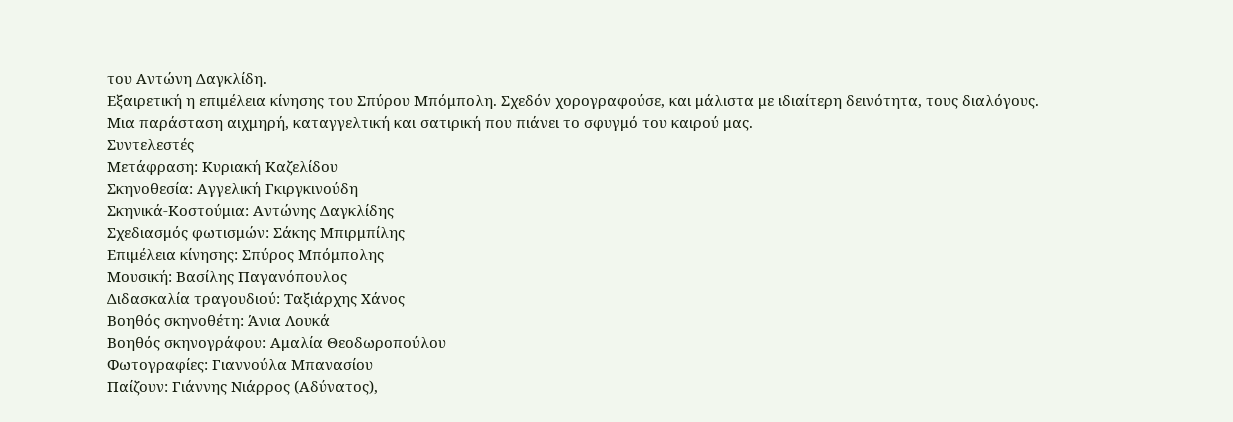του Αντώνη Δαγκλίδη.
Εξαιρετική η επιμέλεια κίνησης του Σπύρου Μπόμπολη. Σχεδόν χορογραφούσε, και μάλιστα με ιδιαίτερη δεινότητα, τους διαλόγους.
Μια παράσταση αιχμηρή, καταγγελτική και σατιρική που πιάνει το σφυγμό του καιρού μας.
Συντελεστές
Μετάφραση: Κυριακή Καζελίδου
Σκηνοθεσία: Αγγελική Γκιργκινούδη
Σκηνικά-Κοστούμια: Αντώνης Δαγκλίδης
Σχεδιασμός φωτισμών: Σάκης Μπιρμπίλης
Επιμέλεια κίνησης: Σπύρος Μπόμπολης
Μουσική: Βασίλης Παγανόπουλος
Διδασκαλία τραγουδιού: Ταξιάρχης Χάνος
Βοηθός σκηνοθέτη: Άνια Λουκά
Βοηθός σκηνογράφου: Αμαλία Θεοδωροπούλου
Φωτογραφίες: Γιαννούλα Μπανασίου
Παίζουν: Γιάννης Νιάρρος (Αδύνατος),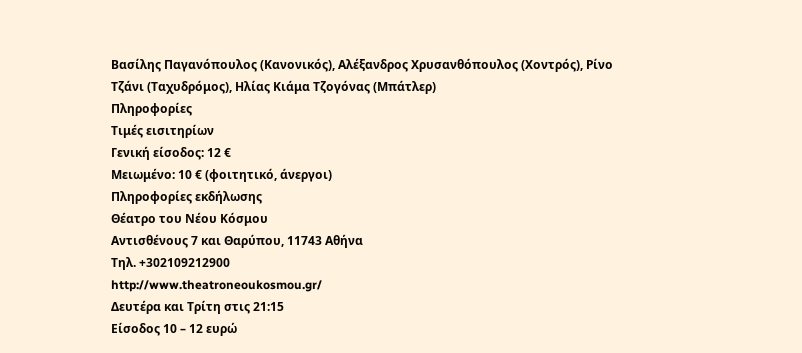Βασίλης Παγανόπουλος (Κανονικός), Αλέξανδρος Χρυσανθόπουλος (Χοντρός), Ρίνο Τζάνι (Ταχυδρόμος), Ηλίας Κιάμα Τζογόνας (Μπάτλερ)
Πληροφορίες
Τιμές εισιτηρίων
Γενική είσοδος: 12 €
Μειωμένο: 10 € (φοιτητικό, άνεργοι)
Πληροφορίες εκδήλωσης
Θέατρο του Νέου Κόσμου
Αντισθένους 7 και Θαρύπου, 11743 Aθήνα
Τηλ. +302109212900
http://www.theatroneoukosmou.gr/
Δευτέρα και Τρίτη στις 21:15
Είσοδος 10 – 12 ευρώ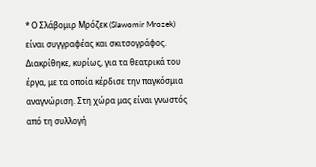* Ο Σλάβομιρ Μρόζεκ (Slawomir Mrozek) είναι συγγραφέας και σκιτσογράφος. Διακρίθηκε, κυρίως, για τα θεατρικά του έργα, με τα οποία κέρδισε την παγκόσμια αναγνώριση. Στη χώρα μας είναι γνωστός από τη συλλογή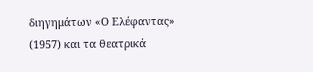διηγημάτων «Ο Ελέφαντας» (1957) και τα θεατρικά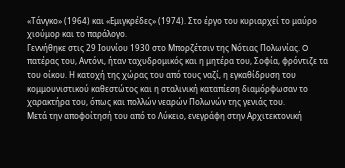«Τάνγκο» (1964) και «Εμιγκρέδες» (1974). Στο έργο του κυριαρχεί το μαύρο χιούμορ και το παράλογο.
Γεννήθηκε στις 29 Ιουνίου 1930 στο Μπορζέτσιν της Νότιας Πολωνίας. O πατέρας του, Αντόνι, ήταν ταχυδρομικός και η μητέρα του, Σοφία, φρόντιζε τα του οίκου. Η κατοχή της χώρας του από τους ναζί, η εγκαθίδρυση του κομμουνιστικού καθεστώτος και η σταλινική καταπίεση διαμόρφωσαν το χαρακτήρα του, όπως και πολλών νεαρών Πολωνών της γενιάς του.
Μετά την αποφοίτησή του από το Λύκειο, ενεγράφη στην Αρχιτεκτονική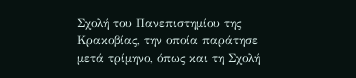Σχολή του Πανεπιστημίου της Κρακοβίας, την οποία παράτησε μετά τρίμηνο, όπως και τη Σχολή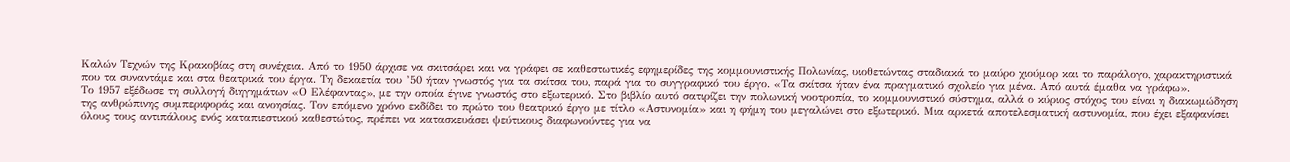Καλών Τεχνών της Κρακοβίας στη συνέχεια. Από το 1950 άρχισε να σκιτσάρει και να γράφει σε καθεστωτικές εφημερίδες της κομμουνιστικής Πολωνίας, υιοθετώντας σταδιακά το μαύρο χιούμορ και το παράλογο, χαρακτηριστικά που τα συναντάμε και στα θεατρικά του έργα. Τη δεκαετία του ’50 ήταν γνωστός για τα σκίτσα του, παρά για το συγγραφικό του έργο. «Τα σκίτσα ήταν ένα πραγματικό σχολείο για μένα. Από αυτά έμαθα να γράφω».
Το 1957 εξέδωσε τη συλλογή διηγημάτων «Ο Ελέφαντας», με την οποία έγινε γνωστός στο εξωτερικό. Στο βιβλίο αυτό σατιρίζει την πολωνική νοοτροπία, το κομμουνιστικό σύστημα, αλλά ο κύριος στόχος του είναι η διακωμώδηση της ανθρώπινης συμπεριφοράς και ανοησίας. Τον επόμενο χρόνο εκδίδει το πρώτο του θεατρικό έργο με τίτλο «Αστυνομία» και η φήμη του μεγαλώνει στο εξωτερικό. Μια αρκετά αποτελεσματική αστυνομία, που έχει εξαφανίσει όλους τους αντιπάλους ενός καταπιεστικού καθεστώτος, πρέπει να κατασκευάσει ψεύτικους διαφωνούντες για να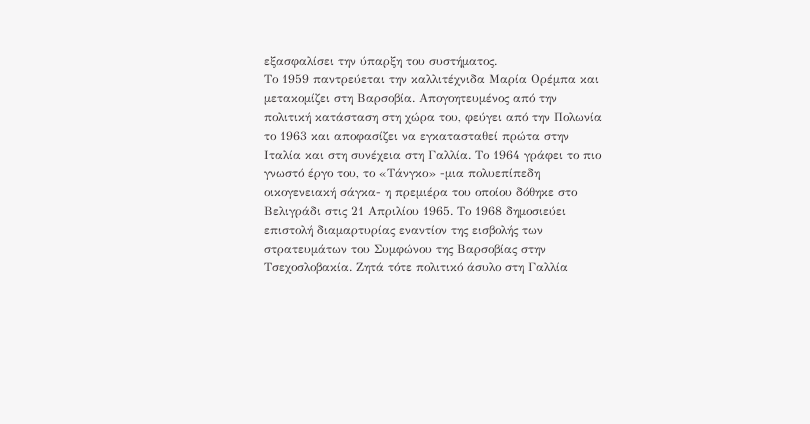εξασφαλίσει την ύπαρξη του συστήματος.
Το 1959 παντρεύεται την καλλιτέχνιδα Μαρία Ορέμπα και μετακομίζει στη Βαρσοβία. Απογοητευμένος από την πολιτική κατάσταση στη χώρα του, φεύγει από την Πολωνία το 1963 και αποφασίζει να εγκατασταθεί πρώτα στην Ιταλία και στη συνέχεια στη Γαλλία. Το 1964 γράφει το πιο γνωστό έργο του, το «Τάνγκο» -μια πολυεπίπεδη οικογενειακή σάγκα- η πρεμιέρα του οποίου δόθηκε στο Βελιγράδι στις 21 Απριλίου 1965. Το 1968 δημοσιεύει επιστολή διαμαρτυρίας εναντίον της εισβολής των στρατευμάτων του Συμφώνου της Βαρσοβίας στην Τσεχοσλοβακία. Ζητά τότε πολιτικό άσυλο στη Γαλλία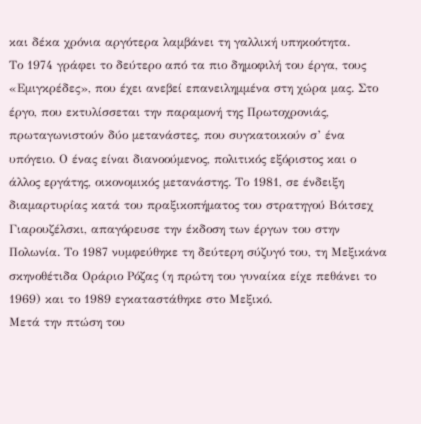και δέκα χρόνια αργότερα λαμβάνει τη γαλλική υπηκοότητα.
Το 1974 γράφει το δεύτερο από τα πιο δημοφιλή του έργα, τους «Εμιγκρέδες», που έχει ανεβεί επανειλημμένα στη χώρα μας. Στο έργο, που εκτυλίσσεται την παραμονή της Πρωτοχρονιάς, πρωταγωνιστούν δύο μετανάστες, που συγκατοικούν σ’ ένα υπόγειο. Ο ένας είναι διανοούμενος, πολιτικός εξόριστος και ο άλλος εργάτης, οικονομικός μετανάστης. Το 1981, σε ένδειξη διαμαρτυρίας κατά του πραξικοπήματος του στρατηγού Βόιτσεχ Γιαρουζέλσκι, απαγόρευσε την έκδοση των έργων του στην Πολωνία. Το 1987 νυμφεύθηκε τη δεύτερη σύζυγό του, τη Μεξικάνα σκηνοθέτιδα Οράριο Ρόζας (η πρώτη του γυναίκα είχε πεθάνει το 1969) και το 1989 εγκαταστάθηκε στο Μεξικό.
Μετά την πτώση του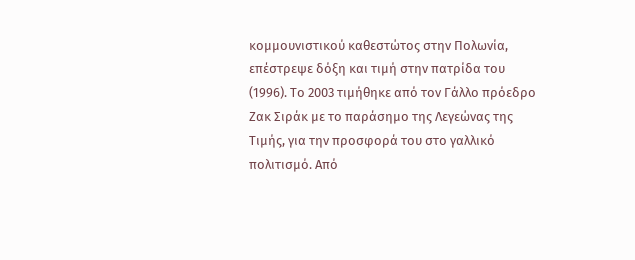κομμουνιστικού καθεστώτος στην Πολωνία, επέστρεψε δόξη και τιμή στην πατρίδα του (1996). Το 2003 τιμήθηκε από τον Γάλλο πρόεδρο Ζακ Σιράκ με το παράσημο της Λεγεώνας της Τιμής, για την προσφορά του στο γαλλικό πολιτισμό. Από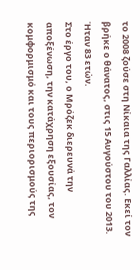το 2008 ζούσε στη Νίκαια της Γαλλίας. Εκεί τον βρήκε ο θάνατος, στις 15 Αυγούστου του 2013. Ήταν 83 ετών.
Στο έργο του, ο Μρόζεκ διερευνά την αποξένωση, την κατάχρηση εξουσίας, τον κομφορμισμό και τους περιορισμούς της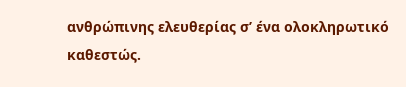ανθρώπινης ελευθερίας σ’ ένα ολοκληρωτικό καθεστώς.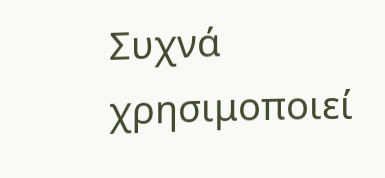Συχνά χρησιμοποιεί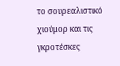το σουρεαλιστικό χιούμορ και τις γκροτέσκες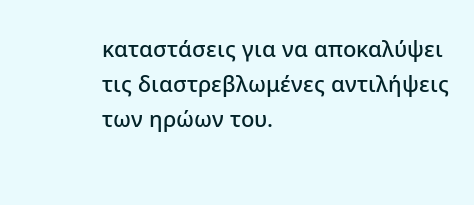καταστάσεις για να αποκαλύψει τις διαστρεβλωμένες αντιλήψεις των ηρώων του.